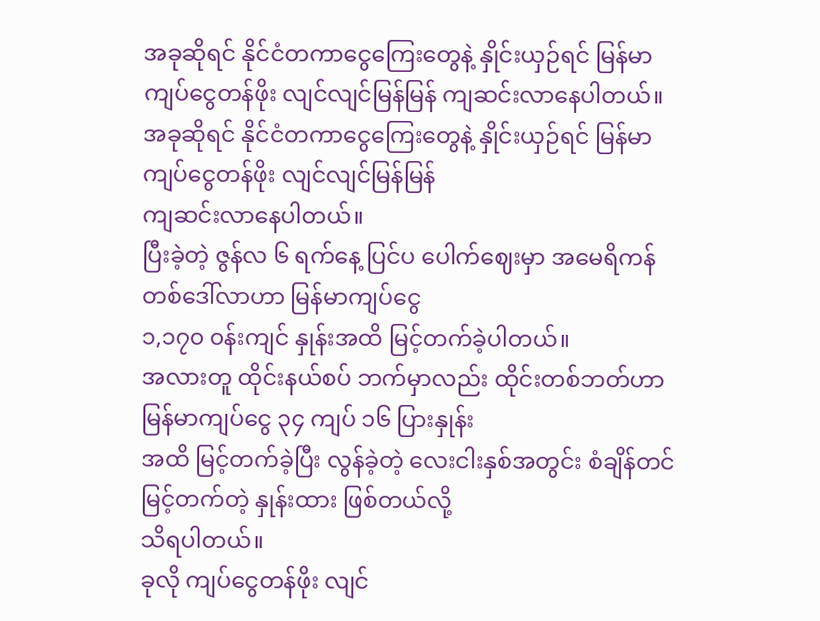အခုဆိုရင် နိုင်ငံတကာငွေကြေးတွေနဲ့ နှိုင်းယှဉ်ရင် မြန်မာ ကျပ်ငွေတန်ဖိုး လျင်လျင်မြန်မြန် ကျဆင်းလာနေပါတယ်။
အခုဆိုရင် နိုင်ငံတကာငွေကြေးတွေနဲ့ နှိုင်းယှဉ်ရင် မြန်မာ ကျပ်ငွေတန်ဖိုး လျင်လျင်မြန်မြန်
ကျဆင်းလာနေပါတယ်။
ပြီးခဲ့တဲ့ ဇွန်လ ၆ ရက်နေ့ ပြင်ပ ပေါက်ဈေးမှာ အမေရိကန် တစ်ဒေါ်လာဟာ မြန်မာကျပ်ငွေ
၁,၁၇၀ ၀န်းကျင် နှုန်းအထိ မြင့်တက်ခဲ့ပါတယ်။
အလားတူ ထိုင်းနယ်စပ် ဘက်မှာလည်း ထိုင်းတစ်ဘတ်ဟာ မြန်မာကျပ်ငွေ ၃၄ ကျပ် ၁၆ ပြားနှုန်း
အထိ မြင့်တက်ခဲ့ပြီး လွန်ခဲ့တဲ့ လေးငါးနှစ်အတွင်း စံချိန်တင် မြင့်တက်တဲ့ နှုန်းထား ဖြစ်တယ်လို့
သိရပါတယ်။
ခုလို ကျပ်ငွေတန်ဖိုး လျင်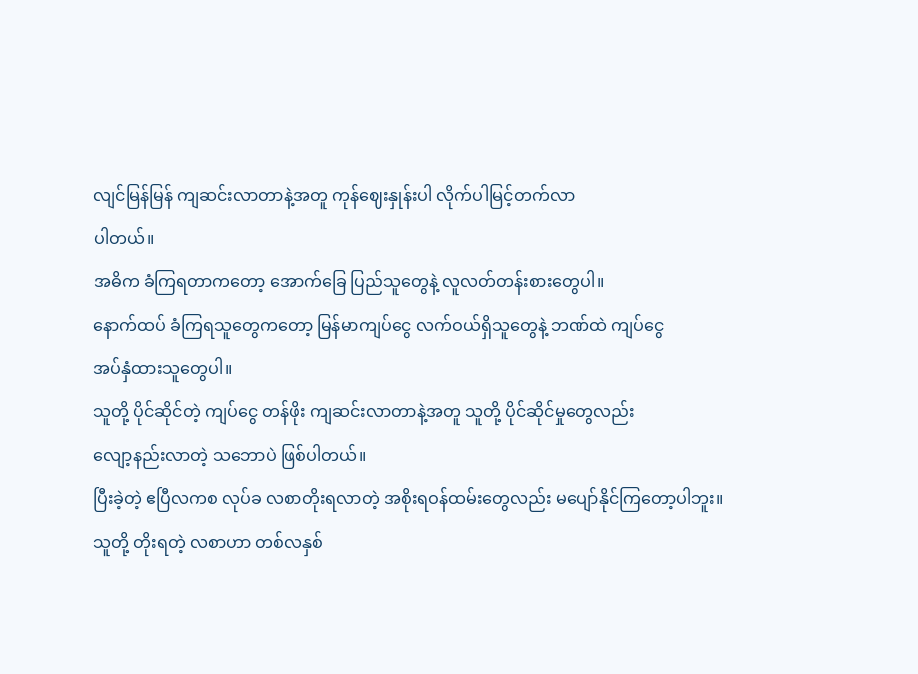လျင်မြန်မြန် ကျဆင်းလာတာနဲ့အတူ ကုန်ဈေးနှုန်းပါ လိုက်ပါမြင့်တက်လာ
ပါတယ်။
အဓိက ခံကြရတာကတော့ အောက်ခြေ ပြည်သူတွေနဲ့ လူလတ်တန်းစားတွေပါ။
နောက်ထပ် ခံကြရသူတွေကတော့ မြန်မာကျပ်ငွေ လက်ဝယ်ရှိသူတွေနဲ့ ဘဏ်ထဲ ကျပ်ငွေ
အပ်နှံထားသူတွေပါ။
သူတို့ ပိုင်ဆိုင်တဲ့ ကျပ်ငွေ တန်ဖိုး ကျဆင်းလာတာနဲ့အတူ သူတို့ ပိုင်ဆိုင်မှုတွေလည်း
လျော့နည်းလာတဲ့ သဘောပဲ ဖြစ်ပါတယ်။
ပြီးခဲ့တဲ့ ဧပြီလကစ လုပ်ခ လစာတိုးရလာတဲ့ အစိုးရဝန်ထမ်းတွေလည်း မပျော်နိုင်ကြတော့ပါဘူး။
သူတို့ တိုးရတဲ့ လစာဟာ တစ်လနှစ်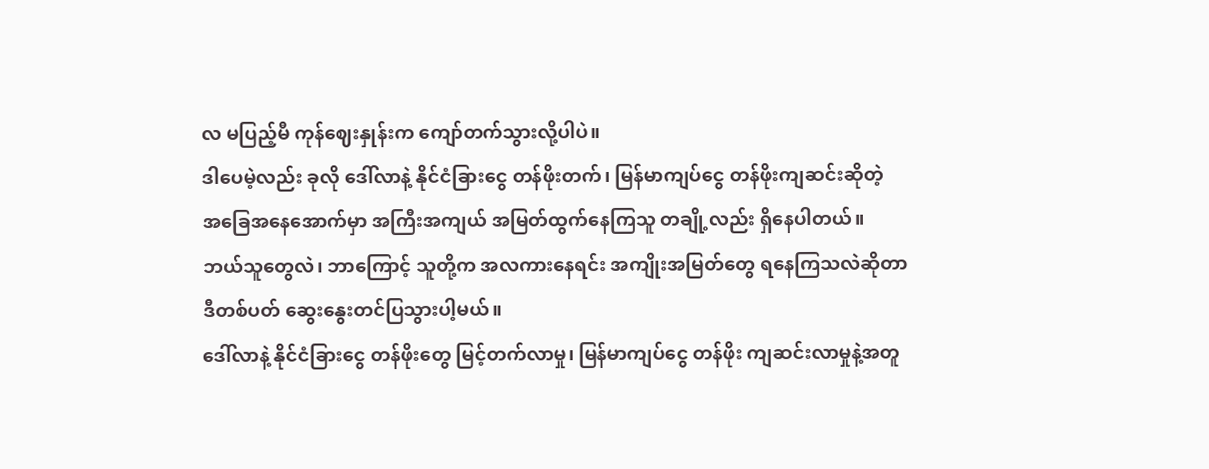လ မပြည့်မီ ကုန်ဈေးနှုန်းက ကျော်တက်သွားလို့ပါပဲ။
ဒါပေမဲ့လည်း ခုလို ဒေါ်လာနဲ့ နိုင်ငံခြားငွေ တန်ဖိုးတက်၊ မြန်မာကျပ်ငွေ တန်ဖိုးကျဆင်းဆိုတဲ့
အခြေအနေအောက်မှာ အကြီးအကျယ် အမြတ်ထွက်နေကြသူ တချို့လည်း ရှိနေပါတယ်။
ဘယ်သူတွေလဲ၊ ဘာကြောင့် သူတို့က အလကားနေရင်း အကျိုးအမြတ်တွေ ရနေကြသလဲဆိုတာ
ဒီတစ်ပတ် ဆွေးနွေးတင်ပြသွားပါ့မယ်။
ဒေါ်လာနဲ့ နိုင်ငံခြားငွေ တန်ဖိုးတွေ မြင့်တက်လာမှု၊ မြန်မာကျပ်ငွေ တန်ဖိုး ကျဆင်းလာမှုနဲ့အတူ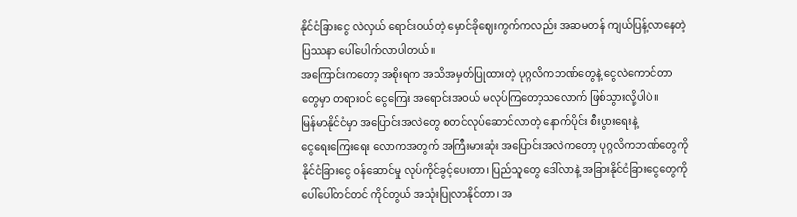နိုင်ငံခြားငွေ လဲလှယ် ရောင်းဝယ်တဲ့ မှောင်ခိုဈေးကွက်ကလည်း အဆမတန် ကျယ်ပြန့်လာနေတဲ့
ပြဿနာ ပေါ်ပေါက်လာပါတယ်။
အကြောင်းကတော့ အစိုးရက အသိအမှတ်ပြုထားတဲ့ ပုဂ္ဂလိကဘဏ်တွေနဲ့ ငွေလဲကောင်တာ
တွေမှာ တရားဝင် ငွေကြေး အရောင်းအဝယ် မလုပ်ကြတော့သလောက် ဖြစ်သွားလို့ပါပဲ။
မြန်မာနိုင်ငံမှာ အပြောင်းအလဲတွေ စတင်လုပ်ဆောင်လာတဲ့ နောက်ပိုင်း စီးပွားရေးနဲ့
ငွေရေးကြေးရေး လောကအတွက် အကြီးမားဆုံး အပြောင်းအလဲကတော့ ပုဂ္ဂလိကဘဏ်တွေကို
နိုင်ငံခြားငွေ ၀န်ဆောင်မှု လုပ်ကိုင်ခွင့်ပေးတာ၊ ပြည်သူတွေ ဒေါ်လာနဲ့ အခြားနိုင်ငံခြားငွေတွေကို
ပေါ်ပေါ်တင်တင် ကိုင်တွယ် အသုံးပြုလာနိုင်တာ၊ အ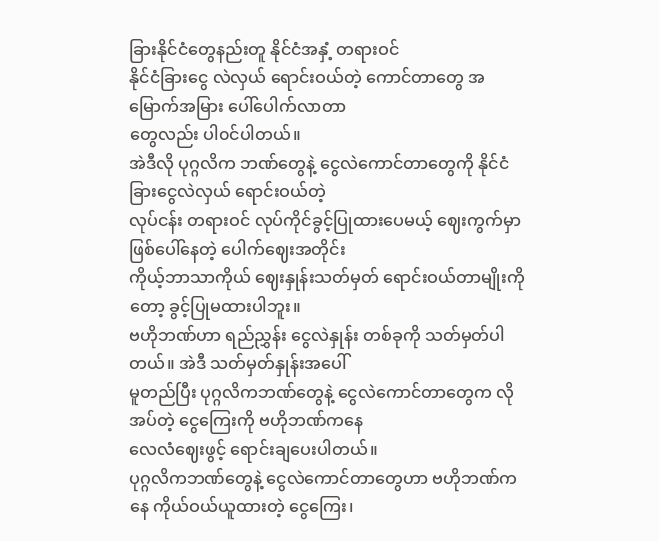ခြားနိုင်ငံတွေနည်းတူ နိုင်ငံအနှံ့ တရားဝင်
နိုင်ငံခြားငွေ လဲလှယ် ရောင်းဝယ်တဲ့ ကောင်တာတွေ အမြောက်အမြား ပေါ်ပေါက်လာတာ
တွေလည်း ပါ၀င်ပါတယ်။
အဲဒီလို ပုဂ္ဂလိက ဘဏ်တွေနဲ့ ငွေလဲကောင်တာတွေကို နိုင်ငံခြားငွေလဲလှယ် ရောင်းဝယ်တဲ့
လုပ်ငန်း တရားဝင် လုပ်ကိုင်ခွင့်ပြုထားပေမယ့် ဈေးကွက်မှာ ဖြစ်ပေါ်နေတဲ့ ပေါက်ဈေးအတိုင်း
ကိုယ့်ဘာသာကိုယ် ဈေးနှုန်းသတ်မှတ် ရောင်းဝယ်တာမျိုးကိုတော့ ခွင့်ပြုမထားပါဘူး။
ဗဟိုဘဏ်ဟာ ရည်ညွှန်း ငွေလဲနှုန်း တစ်ခုကို သတ်မှတ်ပါတယ်။ အဲဒီ သတ်မှတ်နှုန်းအပေါ်
မူတည်ပြီး ပုဂ္ဂလိကဘဏ်တွေနဲ့ ငွေလဲကောင်တာတွေက လိုအပ်တဲ့ ငွေကြေးကို ဗဟိုဘဏ်ကနေ
လေလံဈေးဖွင့် ရောင်းချပေးပါတယ်။
ပုဂ္ဂလိကဘဏ်တွေနဲ့ ငွေလဲကောင်တာတွေဟာ ဗဟိုဘဏ်ကနေ ကိုယ်ဝယ်ယူထားတဲ့ ငွေကြေး၊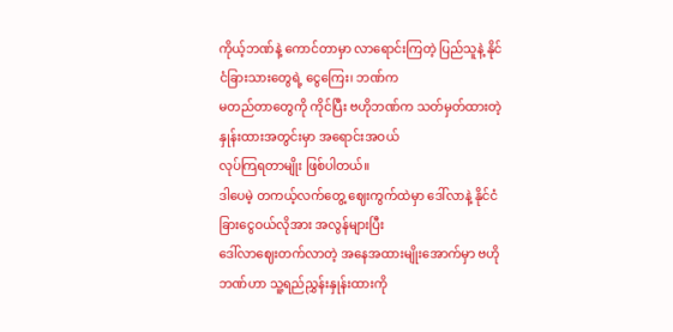ကိုယ့်ဘဏ်နဲ့ ကောင်တာမှာ လာရောင်းကြတဲ့ ပြည်သူနဲ့ နိုင်ငံခြားသားတွေရဲ့ ငွေကြေး၊ ဘဏ်က
မတည်တာတွေကို ကိုင်ပြီး ဗဟိုဘဏ်က သတ်မှတ်ထားတဲ့ နှုန်းထားအတွင်းမှာ အရောင်းအဝယ်
လုပ်ကြရတာမျိုး ဖြစ်ပါတယ်။
ဒါပေမဲ့ တကယ့်လက်တွေ့ ဈေးကွက်ထဲမှာ ဒေါ်လာနဲ့ နိုင်ငံခြားငွေဝယ်လိုအား အလွန်များပြီး
ဒေါ်လာဈေးတက်လာတဲ့ အနေအထားမျိုးအောက်မှာ ဗဟိုဘဏ်ဟာ သူ့ရည်ညွှန်းနှုန်းထားကို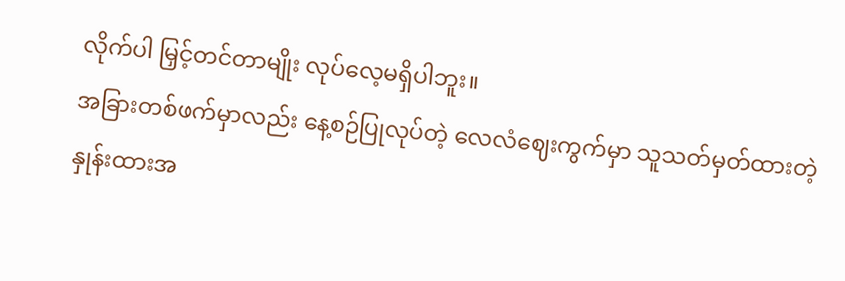လိုက်ပါ မြှင့်တင်တာမျိုး လုပ်လေ့မရှိပါဘူး။
အခြားတစ်ဖက်မှာလည်း နေ့စဉ်ပြုလုပ်တဲ့ လေလံဈေးကွက်မှာ သူသတ်မှတ်ထားတဲ့
နှုန်းထားအ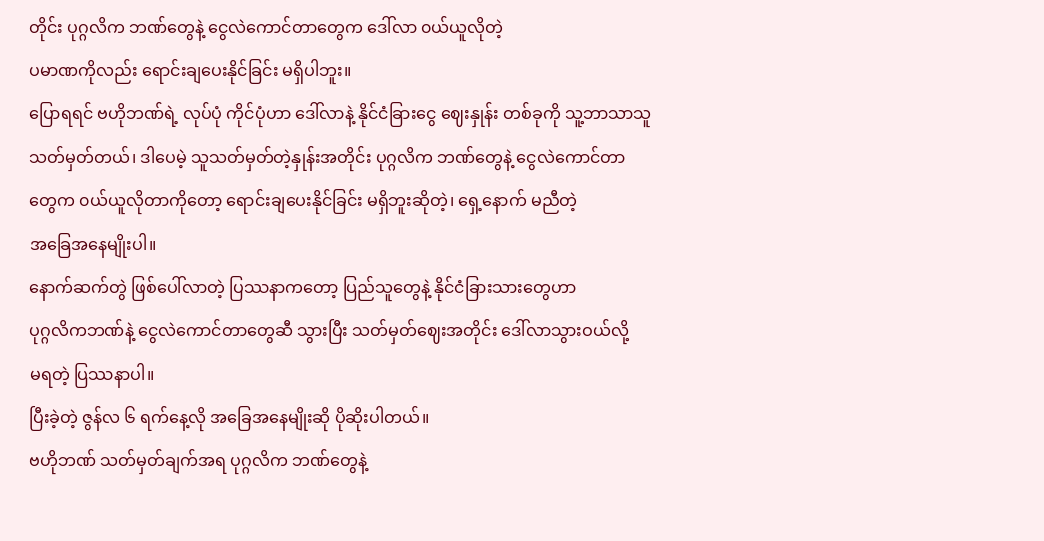တိုင်း ပုဂ္ဂလိက ဘဏ်တွေနဲ့ ငွေလဲကောင်တာတွေက ဒေါ်လာ ၀ယ်ယူလိုတဲ့
ပမာဏကိုလည်း ရောင်းချပေးနိုင်ခြင်း မရှိပါဘူး။
ပြောရရင် ဗဟိုဘဏ်ရဲ့ လုပ်ပုံ ကိုင်ပုံဟာ ဒေါ်လာနဲ့ နိုင်ငံခြားငွေ ဈေးနှုန်း တစ်ခုကို သူ့ဘာသာသူ
သတ်မှတ်တယ်၊ ဒါပေမဲ့ သူသတ်မှတ်တဲ့နှုန်းအတိုင်း ပုဂ္ဂလိက ဘဏ်တွေနဲ့ ငွေလဲကောင်တာ
တွေက ၀ယ်ယူလိုတာကိုတော့ ရောင်းချပေးနိုင်ခြင်း မရှိဘူးဆိုတဲ့၊ ရှေ့နောက် မညီတဲ့
အခြေအနေမျိုးပါ။
နောက်ဆက်တွဲ ဖြစ်ပေါ်လာတဲ့ ပြဿနာကတော့ ပြည်သူတွေနဲ့ နိုင်ငံခြားသားတွေဟာ
ပုဂ္ဂလိကဘဏ်နဲ့ ငွေလဲကောင်တာတွေဆီ သွားပြီး သတ်မှတ်ဈေးအတိုင်း ဒေါ်လာသွားဝယ်လို့
မရတဲ့ ပြဿနာပါ။
ပြီးခဲ့တဲ့ ဇွန်လ ၆ ရက်နေ့လို အခြေအနေမျိုးဆို ပိုဆိုးပါတယ်။
ဗဟိုဘဏ် သတ်မှတ်ချက်အရ ပုဂ္ဂလိက ဘဏ်တွေနဲ့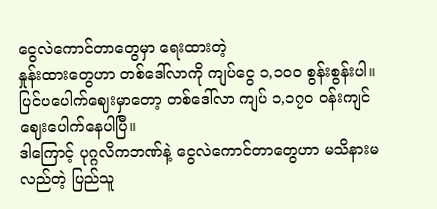ငွေလဲကောင်တာတွေမှာ ရေးထားတဲ့
နှုန်းထားတွေဟာ တစ်ဒေါ်လာကို ကျပ်ငွေ ၁,၁၀၀ စွန်းစွန်းပါ။
ပြင်ပပေါက်ဈေးမှာတော့ တစ်ဒေါ်လာ ကျပ် ၁,၁၇၀ ၀န်းကျင် ဈေးပေါက်နေပါပြီ။
ဒါကြောင့် ပုဂ္ဂလိကဘဏ်နဲ့ ငွေလဲကောင်တာတွေဟာ မသိနားမလည်တဲ့ ပြည်သူ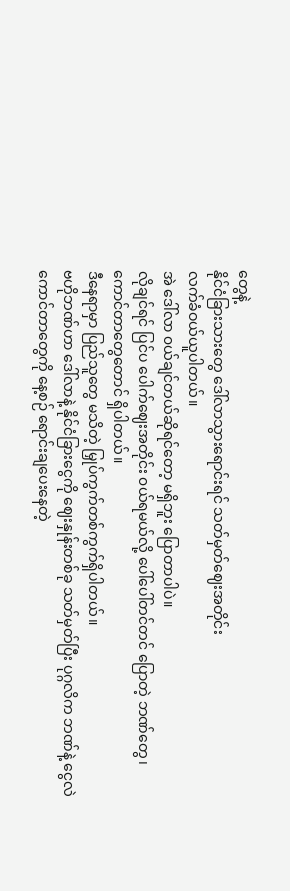တွေနဲ့
နိုင်ငံခြားသားတွေ ဒေါ်လာသွားရောင်းရင် သတ်မှတ်ဈေးအတိုင်း
လက်ခံဝယ်ယူပါတယ်။
အဲ ဒေါ်လာ ၀ယ်ချင်တယ်ဆိုရင်တော့ မရှိဘူး ပြောတာပါပဲ။
လိုချင်ရင် ပြင်ပ ပေါက်ဈေးအတိုင်း ၀ယ်ရမယ်လို့ ပေါ်ပေါ်တင်တင် ပြောတဲ့ ဘဏ်တွေ၊
ကောင်တာတွေတောင် ရှိပါတယ်။
ဒီနေရာမှာ ပြည်သူတွေ မသိတဲ့ မြှုပ်ကွက်တစ်ကွက်ရှိပါတယ်။
ဗဟိုဘဏ်ဟာ ဒေါ်လာနဲ့ နိုင်ငံခြားငွေကို ဈေးနှုန်းတစ်ခု သတ်မှတ်ပြီး ပုဂ္ဂလိက ဘဏ်နဲ့ ငွေလဲ
ကောင်တာတွေကို နေ့စဉ် ရောင်းချပေးနေတဲ့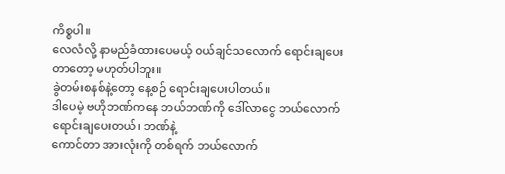ကိစ္စပါ။
လေလံလို့ နာမည်ခံထားပေမယ့် ၀ယ်ချင်သလောက် ရောင်းချပေးတာတော့ မဟုတ်ပါဘူး။
ခွဲတမ်းစနစ်နဲ့တော့ နေ့စဉ် ရောင်းချပေးပါတယ်။
ဒါပေမဲ့ ဗဟိုဘဏ်ကနေ ဘယ်ဘဏ်ကို ဒေါ်လာငွေ ဘယ်လောက် ရောင်းချပေးတယ်၊ ဘဏ်နဲ့
ကောင်တာ အားလုံးကို တစ်ရက် ဘယ်လောက်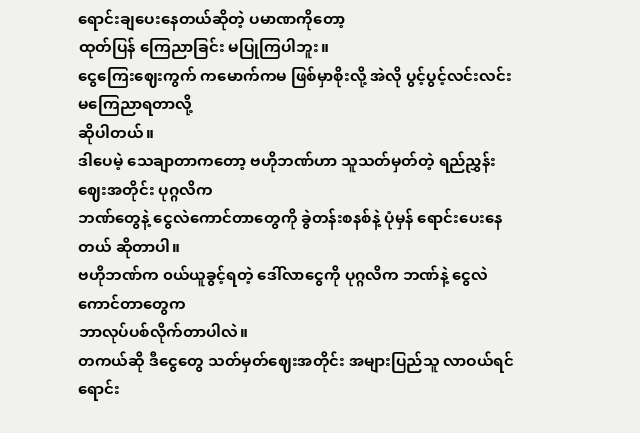ရောင်းချပေးနေတယ်ဆိုတဲ့ ပမာဏကိုတော့
ထုတ်ပြန် ကြေညာခြင်း မပြုကြပါဘူး။
ငွေကြေးဈေးကွက် ကမောက်ကမ ဖြစ်မှာစိုးလို့ အဲလို ပွင့်ပွင့်လင်းလင်း မကြေညာရတာလို့
ဆိုပါတယ်။
ဒါပေမဲ့ သေချာတာကတော့ ဗဟိုဘဏ်ဟာ သူသတ်မှတ်တဲ့ ရည်ညွှန်း ဈေးအတိုင်း ပုဂ္ဂလိက
ဘဏ်တွေနဲ့ ငွေလဲကောင်တာတွေကို ခွဲတန်းစနစ်နဲ့ ပုံမှန် ရောင်းပေးနေတယ် ဆိုတာပါ။
ဗဟိုဘဏ်က ၀ယ်ယူခွင့်ရတဲ့ ဒေါ်လာငွေကို ပုဂ္ဂလိက ဘဏ်နဲ့ ငွေလဲကောင်တာတွေက
ဘာလုပ်ပစ်လိုက်တာပါလဲ။
တကယ်ဆို ဒီငွေတွေ သတ်မှတ်ဈေးအတိုင်း အများပြည်သူ လာဝယ်ရင် ရောင်း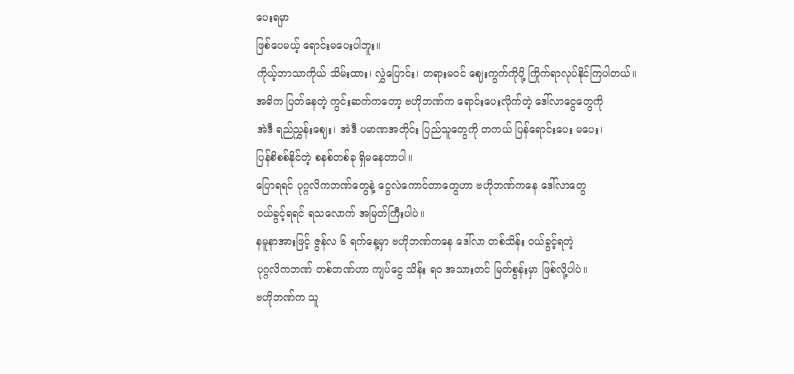ပေးရမှာ
ဖြစ်ပေမယ့် ရောင်းမပေးပါဘူး။
ကိုယ့်ဘာသာကိုယ် သိမ်းထား၊ လွှဲပြောင်း၊ တရားမဝင် ဈေးကွက်ကိုပို့ ကြိုက်ရာလုပ်နိုင်ကြပါတယ်။
အဓိက ပြတ်နေတဲ့ ကွင်းဆက်ကတော့ ဗဟိုဘဏ်က ရောင်းပေးလိုက်တဲ့ ဒေါ်လာငွေတွေကို
အဲဒီ ရည်ညွှန်းဈေး၊ အဲဒီ ပမာဏအတိုင်း ပြည်သူတွေကို တကယ် ပြန်ရောင်းပေး မပေး၊
ပြန်စိစစ်နိုင်တဲ့ စနစ်တစ်ခု ရှိမနေတာပါ။
ပြောရရင် ပုဂ္ဂလိကဘဏ်တွေနဲ့ ငွေလဲကောင်တာတွေဟာ ဗဟိုဘဏ်ကနေ ဒေါ်လာတွေ
၀ယ်ခွင့်ရရင် ရသလောက် အမြတ်ကြီးပါပဲ။
နမူနာအားဖြင့် ဇွန်လ ၆ ရက်နေ့မှာ ဗဟိုဘဏ်ကနေ ဒေါ်လာ တစ်သိန်း ၀ယ်ခွင့်ရတဲ့
ပုဂ္ဂလိကဘဏ် တစ်ဘဏ်ဟာ ကျပ်ငွေ သိန်း ရ၀ အသားတင် မြတ်စွန်းမှာ ဖြစ်လို့ပါပဲ။
ဗဟိုဘဏ်က သူ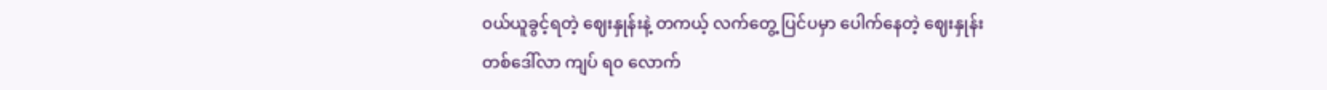၀ယ်ယူခွင့်ရတဲ့ ဈေးနှုန်းနဲ့ တကယ့် လက်တွေ့ ပြင်ပမှာ ပေါက်နေတဲ့ ဈေးနှုန်း
တစ်ဒေါ်လာ ကျပ် ရ၀ လောက်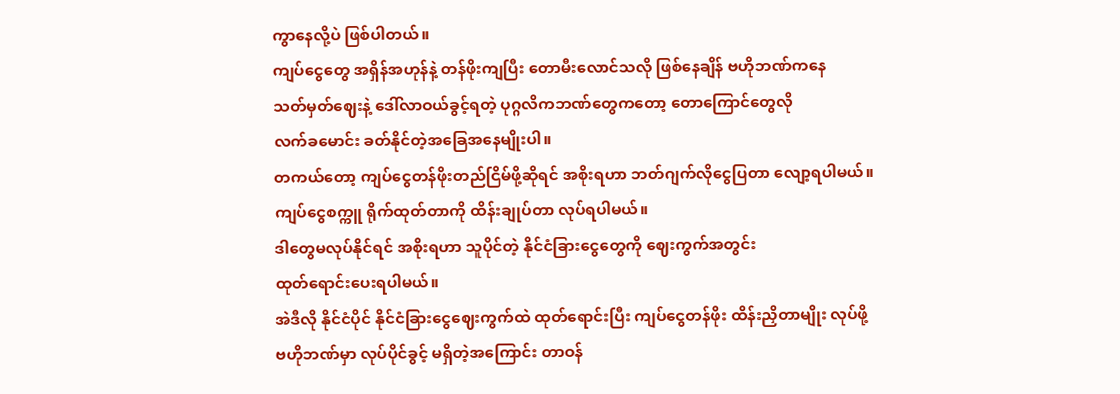ကွာနေလို့ပဲ ဖြစ်ပါတယ်။
ကျပ်ငွေတွေ အရှိန်အဟုန်နဲ့ တန်ဖိုးကျပြီး တောမီးလောင်သလို ဖြစ်နေချိန် ဗဟိုဘဏ်ကနေ
သတ်မှတ်ဈေးနဲ့ ဒေါ်လာဝယ်ခွင့်ရတဲ့ ပုဂ္ဂလိကဘဏ်တွေကတော့ တောကြောင်တွေလို
လက်ခမောင်း ခတ်နိုင်တဲ့အခြေအနေမျိုးပါ။
တကယ်တော့ ကျပ်ငွေတန်ဖိုးတည်ငြိမ်ဖို့ဆိုရင် အစိုးရဟာ ဘတ်ဂျက်လိုငွေပြတာ လျော့ရပါမယ်။
ကျပ်ငွေစက္ကူ ရိုက်ထုတ်တာကို ထိန်းချုပ်တာ လုပ်ရပါမယ်။
ဒါတွေမလုပ်နိုင်ရင် အစိုးရဟာ သူပိုင်တဲ့ နိုင်ငံခြားငွေတွေကို ဈေးကွက်အတွင်း
ထုတ်ရောင်းပေးရပါမယ်။
အဲဒီလို နိုင်ငံပိုင် နိုင်ငံခြားငွေဈေးကွက်ထဲ ထုတ်ရောင်းပြီး ကျပ်ငွေတန်ဖိုး ထိန်းညှိတာမျိုး လုပ်ဖို့
ဗဟိုဘဏ်မှာ လုပ်ပိုင်ခွင့် မရှိတဲ့အကြောင်း တာဝန်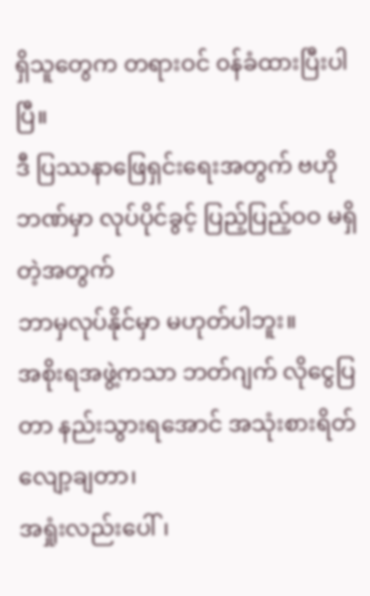ရှိသူတွေက တရားဝင် ၀န်ခံထားပြီးပါပြီ။
ဒီ ပြဿနာဖြေရှင်းရေးအတွက် ဗဟိုဘဏ်မှာ လုပ်ပိုင်ခွင့် ပြည့်ပြည့်ဝဝ မရှိတဲ့အတွက်
ဘာမှလုပ်နိုင်မှာ မဟုတ်ပါဘူး။
အစိုးရအဖွဲ့ကသာ ဘတ်ဂျက် လိုငွေပြတာ နည်းသွားရအောင် အသုံးစားရိတ် လျော့ချတာ၊
အရှုံးလည်းပေါ်၊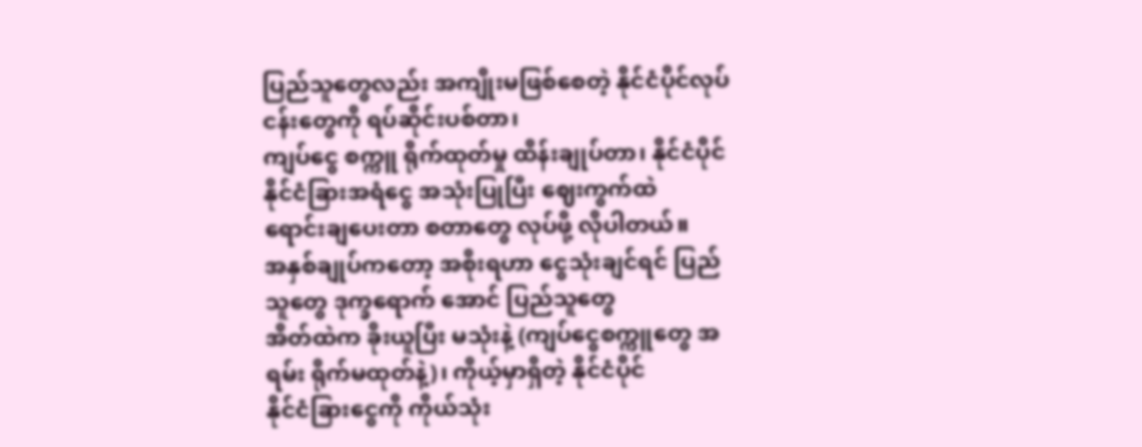ပြည်သူတွေလည်း အကျိုးမဖြစ်စေတဲ့ နိုင်ငံပိုင်လုပ်ငန်းတွေကို ရပ်ဆိုင်းပစ်တာ၊
ကျပ်ငွေ စက္ကူ ရိုက်ထုတ်မှု ထိန်းချုပ်တာ၊ နိုင်ငံပိုင် နိုင်ငံခြားအရံငွေ အသုံးပြုပြီး ဈေးကွက်ထဲ
ရောင်းချပေးတာ စတာတွေ လုပ်ဖို့ လိုပါတယ်။
အနှစ်ချုပ်ကတော့ အစိုးရဟာ ငွေသုံးချင်ရင် ပြည်သူတွေ ဒုက္ခရောက် အောင် ပြည်သူတွေ
အိတ်ထဲက ခိုးယူပြီး မသုံးနဲ့ (ကျပ်ငွေစက္ကူတွေ အရမ်း ရိုက်မထုတ်နဲ့)၊ ကိုယ့်မှာရှိတဲ့ နိုင်ငံပိုင်
နိုင်ငံခြားငွေကို ကိုယ်သုံး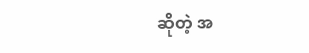ဆိုတဲ့ အ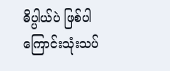ဓိပ္ပါယ်ပဲ ဖြစ်ပါကြောင်းသုံးသပ်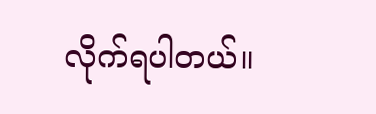လိုက်ရပါတယ်။